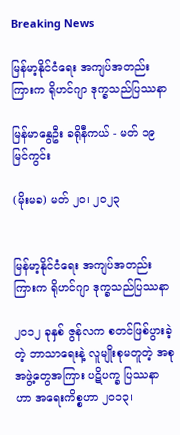Breaking News

မြန်မာ့နိုင်ငံရေး အကျပ်အတည်းကြားက ရိုဟင်ဂျာ ဒုက္ခသည်ပြဿနာ

မြန်မာနွေဦး ခရိုနီကယ် - မတ် ၁၉ မြင်ကွင်း

(မိုးမခ) မတ် ၂၀၊ ၂၀၂၃


မြန်မာ့နိုင်ငံရေး အကျပ်အတည်းကြားက ရိုဟင်ဂျာ ဒုက္ခသည်ပြဿနာ

၂၀၁၂ ခုနှစ် ဇွန်လက စတင်ဖြစ်ပွားခဲ့တဲ့ ဘာသာရေးနဲ့ လူမျိုးစုမတူတဲ့ အစုအဖွဲ့တွေအကြား ပဋိပက္ခ ပြဿနာဟာ အရေးကိစ္စဟာ ၂၀၁၃၊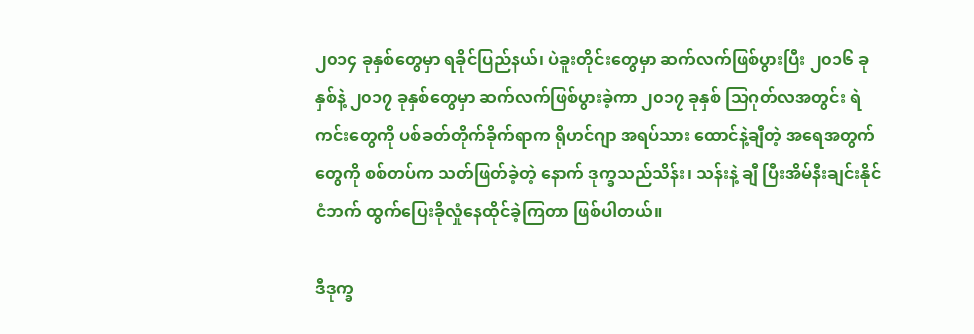၂၀၁၄ ခုနှစ်တွေမှာ ရခိုင်ပြည်နယ်၊ ပဲခူးတိုင်းတွေမှာ ဆက်လက်ဖြစ်ပွားပြီး ၂၀၁၆ ခုနှစ်နဲ့ ၂၀၁၇ ခုနှစ်တွေမှာ ဆက်လက်ဖြစ်ပွားခဲ့ကာ ၂၀၁၇ ခုနှစ် သြဂုတ်လအတွင်း ရဲကင်းတွေကို ပစ်ခတ်တိုက်ခိုက်ရာက ရိုဟင်ဂျာ အရပ်သား ထောင်နဲ့ချီတဲ့ အရေအတွက်တွေကို စစ်တပ်က သတ်ဖြတ်ခဲ့တဲ့ နောက် ဒုက္ခသည်သိန်း၊ သန်းနဲ့ ချီ ပြီးအိမ်နီးချင်းနိုင်ငံဘက် ထွက်ပြေးခိုလှုံနေထိုင်ခဲ့ကြတာ ဖြစ်ပါတယ်။

ဒီဒုက္ခ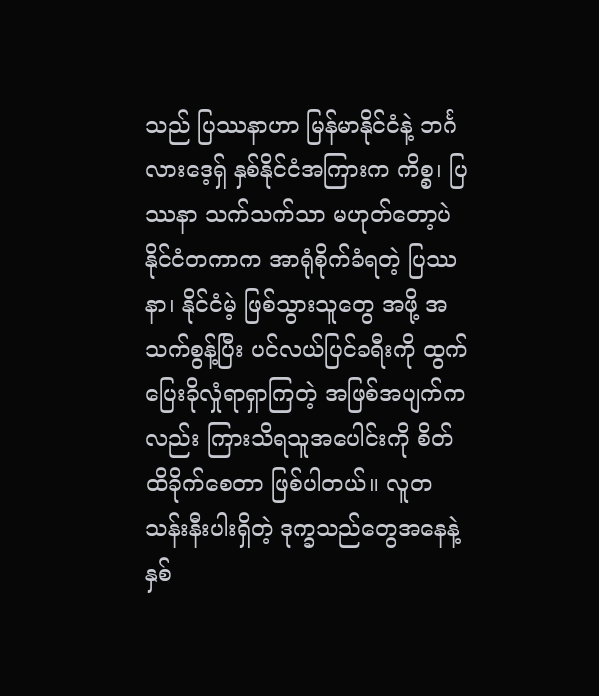သည် ပြဿနာဟာ မြန်မာနိုင်ငံနဲ့ ဘင်္ဂလားဒေ့ရှ် နှစ်နိုင်ငံအကြားက ကိစ္စ၊ ပြဿနာ သက်သက်သာ မဟုတ်တော့ပဲ နိုင်ငံတကာက အာရုံစိုက်ခံရတဲ့ ပြဿနာ၊ နိုင်ငံမဲ့ ဖြစ်သွားသူတွေ အဖို့ အသက်စွန့်ပြီး ပင်လယ်ပြင်ခရီးကို ထွက်ပြေးခိုလှုံရာရှာကြတဲ့ အဖြစ်အပျက်ကလည်း ကြားသိရသူအပေါင်းကို စိတ်ထိခိုက်စေတာ ဖြစ်ပါတယ်။ လူတသန်းနီးပါးရှိတဲ့ ဒုက္ခသည်တွေအနေနဲ့ နှစ်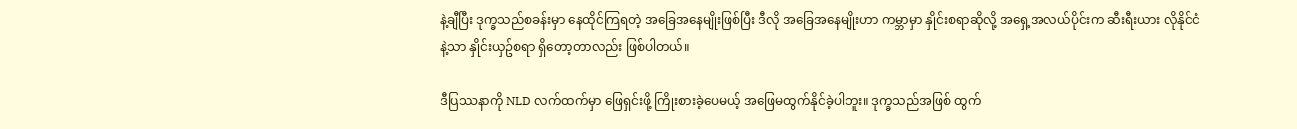နဲ့ချီပြီး ဒုက္ခသည်စခန်းမှာ နေထိုင်ကြရတဲ့ အခြေအနေမျိုးဖြစ်ပြီး ဒီလို အခြေအနေမျိုးဟာ ကမ္ဘာမှာ နှိုင်းစရာဆိုလို့ အရှေ့အလယ်ပိုင်းက ဆီးရီးယား လိုနိုင်ငံနဲ့သာ နှိုင်းယှဥ်စရာ ရှိတော့တာလည်း ဖြစ်ပါတယ်။

ဒီပြဿနာကို NLD လက်ထက်မှာ ဖြေရှင်းဖို့ ကြိုးစားခဲ့ပေမယ့် အဖြေမထွက်နိုင်ခဲ့ပါဘူး။ ဒုက္ခသည်အဖြစ် ထွက်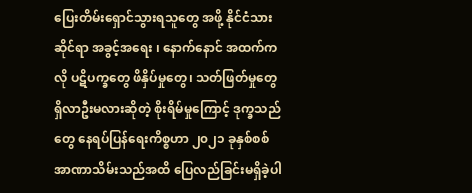ပြေးတိမ်းရှောင်သွားရသူတွေ အဖို့ နိုင်ငံသားဆိုင်ရာ အခွင့်အရေး ၊ နောက်နောင် အထက်ကလို ပဋိပက္ခတွေ ဖိနှိပ်မှုတွေ၊ သတ်ဖြတ်မှုတွေ ရှိလာဦးမလားဆိုတဲ့ စိုးရိမ်မှုကြောင့် ဒုက္ခသည်တွေ နေရပ်ပြန်ရေးကိစ္စဟာ ၂၀၂၁ ခုနှစ်စစ်အာဏာသိမ်းသည်အထိ ပြေလည်ခြင်းမရှိခဲ့ပါ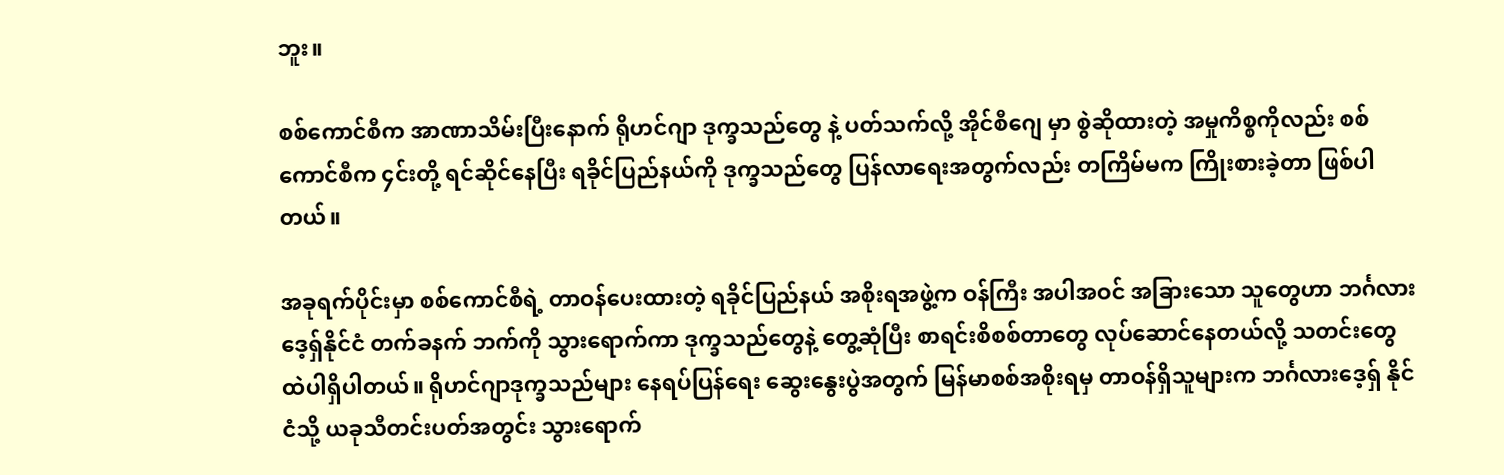ဘူး။

စစ်ကောင်စီက အာဏာသိမ်းပြီးနောက် ရိုဟင်ဂျာ ဒုက္ခသည်တွေ နဲ့ ပတ်သက်လို့ အိုင်စီဂျေ မှာ စွဲဆိုထားတဲ့ အမှုကိစ္စကိုလည်း စစ်ကောင်စီက ၄င်းတို့ ရင်ဆိုင်နေပြီး ရခိုင်ပြည်နယ်ကို ဒုက္ခသည်တွေ ပြန်လာရေးအတွက်လည်း တကြိမ်မက ကြိုးစားခဲ့တာ ဖြစ်ပါတယ်။

အခုရက်ပိုင်းမှာ စစ်ကောင်စီရဲ့ တာဝန်ပေးထားတဲ့ ရခိုင်ပြည်နယ် အစိုးရအဖွဲ့က ဝန်ကြီး အပါအဝင် အခြားသော သူတွေဟာ ဘင်္ဂလားဒေ့ရှ်နိုင်ငံ တက်ခနက် ဘက်ကို သွားရောက်ကာ ဒုက္ခသည်တွေနဲ့ တွေ့ဆုံပြီး စာရင်းစိစစ်တာတွေ လုပ်ဆောင်နေတယ်လို့ သတင်းတွေထဲပါရှိပါတယ်။ ရိုဟင်ဂျာဒုက္ခသည်များ နေရပ်ပြန်ရေး ဆွေးနွေးပွဲအတွက် မြန်မာစစ်အစိုးရမှ တာဝန်ရှိသူများက ဘင်္ဂလားဒေ့ရှ် နိုင်ငံသို့ ယခုသီတင်းပတ်အတွင်း သွားရောက်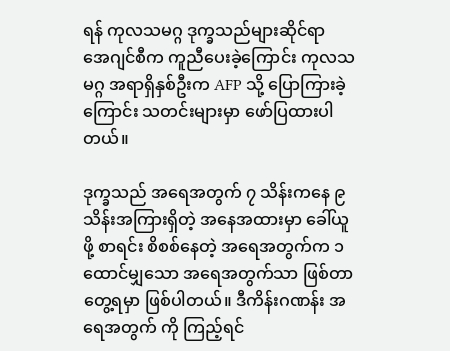ရန် ကုလသမဂ္ဂ ဒုက္ခသည်များဆိုင်ရာ အေဂျင်စီက ကူညီပေးခဲ့ကြောင်း ကုလသမဂ္ဂ အရာရှိနှစ်ဦးက AFP သို့ ပြောကြားခဲ့ကြောင်း သတင်းများမှာ ဖော်ပြထားပါတယ်။

ဒုက္ခသည် အရေအတွက် ၇ သိန်းကနေ ၉ သိန်းအကြားရှိတဲ့ အနေအထားမှာ ခေါ်ယူဖို့ စာရင်း စိစစ်နေတဲ့ အရေအတွက်က ၁ ထောင်မျှသော အရေအတွက်သာ ဖြစ်တာတွေ့ရမှာ ဖြစ်ပါတယ်။ ဒီကိန်းဂဏန်း အရေအတွက် ကို ကြည့်ရင်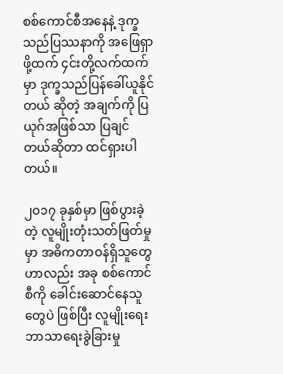စစ်ကောင်စီအနေနဲ့ ဒုက္ခသည်ပြဿနာကို အဖြေရှာဖို့ထက် ၄င်းတို့လက်ထက်မှာ ဒုက္ခသည်ပြန်ခေါ်ယူနိုင်တယ် ဆိုတဲ့ အချက်ကို ပြယုဂ်အဖြစ်သာ ပြချင်တယ်ဆိုတာ ထင်ရှားပါတယ်။

၂၀၁၇ ခုနှစ်မှာ ဖြစ်ပွားခဲ့တဲ့ လူမျိုးတုံးသတ်ဖြတ်မှုမှာ အဓိကတာဝန်ရှိသူတွေဟာလည်း အခု စစ်ကောင်စီကို ခေါင်းဆောင်နေသူတွေပဲ ဖြစ်ပြီး လူမျိုးရေး ဘာသာရေးခွဲခြားမှု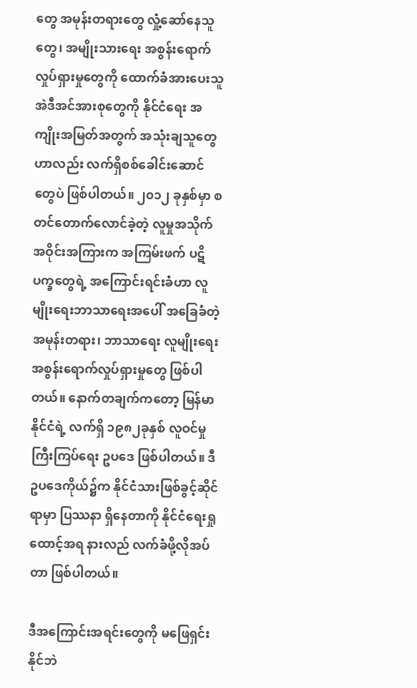တွေ အမုန်းတရားတွေ လှုံ့ဆော်နေသူတွေ၊ အမျိုးသားရေး အစွန်းရောက်လှုပ်ရှားမှုတွေကို ထောက်ခံအားပေးသူ အဲဒီအင်အားစုတွေကို နိုင်ငံရေး အကျိုးအမြတ်အတွက် အသုံးချသူတွေဟာလည်း လက်ရှိစစ်ခေါင်းဆောင်တွေပဲ ဖြစ်ပါတယ်။ ၂၀၁၂ ခုနှစ်မှာ စတင်တောက်လောင်ခဲ့တဲ့ လူမှုအသိုက်အဝိုင်းအကြားက အကြမ်းဖက် ပဋိပက္ခတွေရဲ့ အကြောင်းရင်းခံဟာ လူမျိုးရေးဘာသာရေးအပေါ် အခြေခံတဲ့ အမုန်းတရား၊ ဘာသာရေး လူမျိုးရေး အစွန်းရောက်လှုပ်ရှားမှုတွေ ဖြစ်ပါတယ်။ နောက်တချက်ကတော့ မြန်မာနိုင်ငံရဲ့ လက်ရှိ ၁၉၈၂ခုနှစ် လူဝင်မှုကြီးကြပ်ရေး ဥပဒေ ဖြစ်ပါတယ်။ ဒီဥပဒေကိုယ်၌က နိုင်ငံသားဖြစ်ခွင့်ဆိုင်ရာမှာ ပြဿနာ ရှိနေတာကို နိုင်ငံရေးရှုထောင့်အရ နားလည် လက်ခံဖို့လိုအပ်တာ ဖြစ်ပါတယ်။

ဒီအကြောင်းအရင်းတွေကို မဖြေရှင်းနိုင်ဘဲ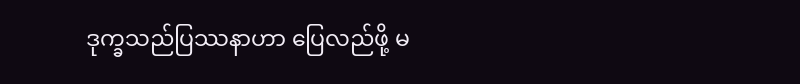ဒုက္ခသည်ပြဿနာဟာ ပြေလည်ဖို့ မ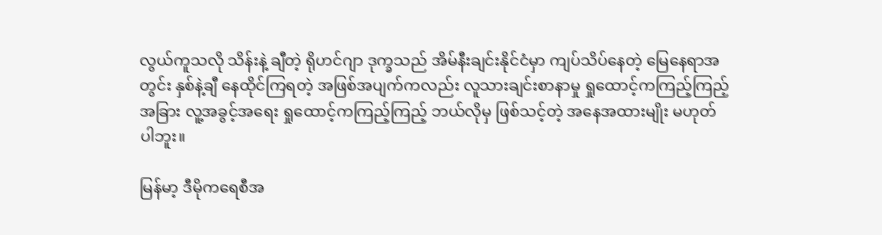လွယ်ကူသလို သိန်းနဲ့ ချီတဲ့ ရိုဟင်ဂျာ ဒုက္ခသည် အိမ်နီးချင်းနိုင်ငံမှာ ကျပ်သိပ်နေတဲ့ မြေနေရာအတွင်း နှစ်နဲ့ချီ နေထိုင်ကြရတဲ့ အဖြစ်အပျက်ကလည်း လူသားချင်းစာနာမှု ရှုထောင့်ကကြည့်ကြည့် အခြား လူ့အခွင့်အရေး ရှုထောင့်ကကြည့်ကြည့် ဘယ်လိုမှ ဖြစ်သင့်တဲ့ အနေအထားမျိုး မဟုတ်ပါဘူး။

မြန်မာ့ ဒီမိုကရေစီအ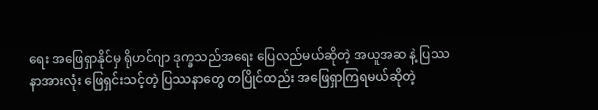ရေး အဖြေရှာနိုင်မှ ရိုဟင်ဂျာ ဒုက္ခသည်အရေး ပြေလည်မယ်ဆိုတဲ့ အယူအဆ နဲ့ ပြဿနာအားလုံး ဖြေရှင်းသင့်တဲ့ ပြဿနာတွေ တပြိုင်ထည်း အဖြေရှာကြရမယ်ဆိုတဲ့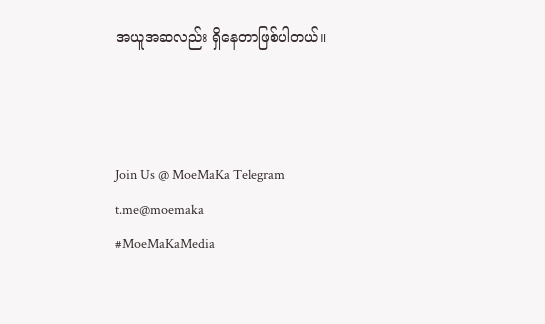အယူအဆလည်း ရှိနေတာဖြစ်ပါတယ်။



Join Us @ MoeMaKa Telegram
t.me@moemaka
#MoeMaKaMedia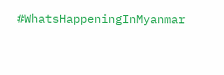#WhatsHappeningInMyanmar